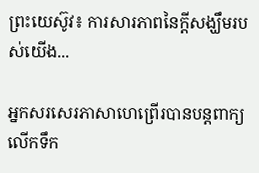ព្រះយេស៊ូវ៖ ការសារភាពនៃក្តីសង្ឃឹមរបស់យើង...

អ្នកសរសេរភាសាហេព្រើរបានបន្តពាក្យលើកទឹក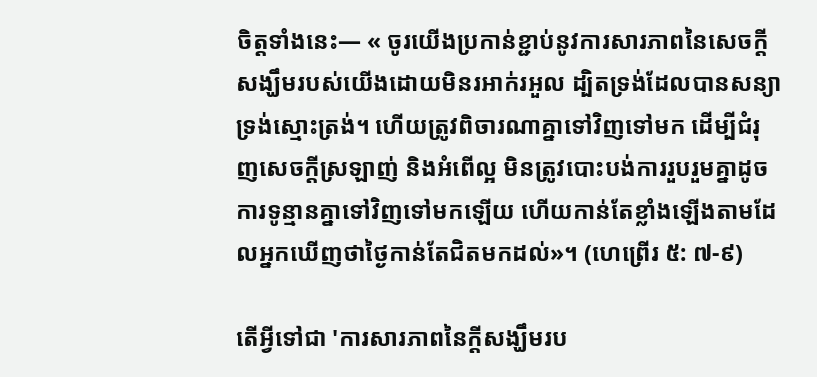ចិត្តទាំងនេះ— « ចូរយើងប្រកាន់ខ្ជាប់នូវការសារភាពនៃសេចក្ដីសង្ឃឹមរបស់យើងដោយមិនរអាក់រអួល ដ្បិតទ្រង់ដែលបានសន្យាទ្រង់ស្មោះត្រង់។ ហើយត្រូវពិចារណាគ្នាទៅវិញទៅមក ដើម្បីជំរុញសេចក្តីស្រឡាញ់ និងអំពើល្អ មិនត្រូវបោះបង់ការរួបរួមគ្នាដូចការទូន្មានគ្នាទៅវិញទៅមកឡើយ ហើយកាន់តែខ្លាំងឡើងតាមដែលអ្នកឃើញថាថ្ងៃកាន់តែជិតមកដល់»។ (ហេព្រើរ ៥: ៧-៩)

តើអ្វីទៅជា 'ការសារភាពនៃក្តីសង្ឃឹមរប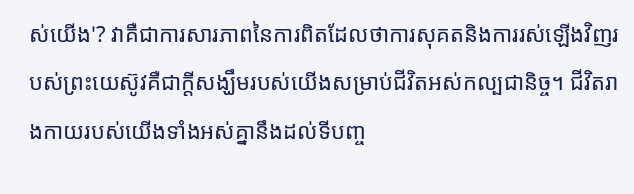ស់យើង'? វាគឺជាការសារភាពនៃការពិតដែលថាការសុគតនិងការរស់ឡើងវិញរបស់ព្រះយេស៊ូវគឺជាក្តីសង្ឃឹមរបស់យើងសម្រាប់ជីវិតអស់កល្បជានិច្ច។ ជីវិតរាងកាយរបស់យើងទាំងអស់គ្នានឹងដល់ទីបញ្ច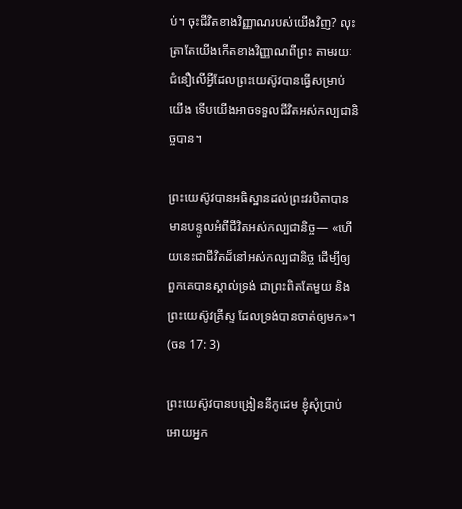ប់។ ចុះជីវិតខាងវិញ្ញាណរបស់យើងវិញ? លុះត្រាតែយើងកើតខាងវិញ្ញាណពីព្រះ តាមរយៈជំនឿលើអ្វីដែលព្រះយេស៊ូវបានធ្វើសម្រាប់យើង ទើបយើងអាចទទួលជីវិតអស់កល្បជានិច្ចបាន។

ព្រះយេស៊ូវបានអធិស្ឋានដល់ព្រះវរបិតាបានមានបន្ទូលអំពីជីវិតអស់កល្បជានិច្ច— «ហើយនេះជាជីវិតដ៏នៅអស់កល្បជានិច្ច ដើម្បីឲ្យពួកគេបានស្គាល់ទ្រង់ ជាព្រះពិតតែមួយ និងព្រះយេស៊ូវគ្រីស្ទ ដែលទ្រង់បានចាត់ឲ្យមក»។ (ចន 17: 3)

ព្រះយេស៊ូវបានបង្រៀននីកូដេម ខ្ញុំសុំប្រាប់អោយអ្នក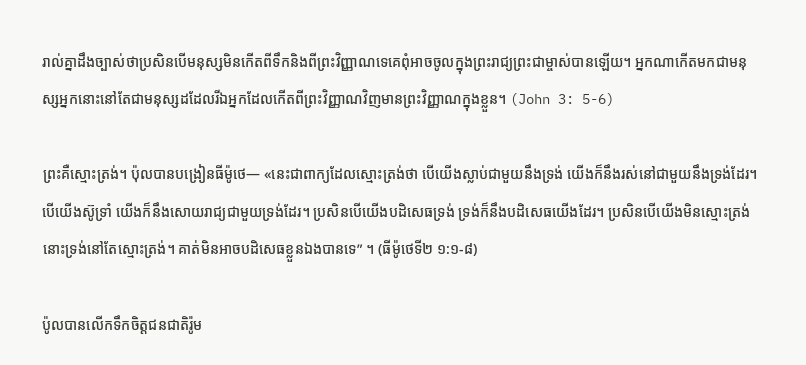រាល់គ្នាដឹងច្បាស់ថាប្រសិនបើមនុស្សមិនកើតពីទឹកនិងពីព្រះវិញ្ញាណទេគេពុំអាចចូលក្នុងព្រះរាជ្យព្រះជាម្ចាស់បានឡើយ។ អ្នកណាកើតមកជាមនុស្សអ្នកនោះនៅតែជាមនុស្សដដែលរីឯអ្នកដែលកើតពីព្រះវិញ្ញាណវិញមានព្រះវិញ្ញាណក្នុងខ្លួន។ (John 3: 5-6)

ព្រះគឺស្មោះត្រង់។ ប៉ុលបានបង្រៀនធីម៉ូថេ— «នេះជាពាក្យដែលស្មោះត្រង់ថា បើយើងស្លាប់ជាមួយនឹងទ្រង់ យើងក៏នឹងរស់នៅជាមួយនឹងទ្រង់ដែរ។ បើយើងស៊ូទ្រាំ យើងក៏នឹងសោយរាជ្យជាមួយទ្រង់ដែរ។ ប្រសិនបើយើងបដិសេធទ្រង់ ទ្រង់ក៏នឹងបដិសេធយើងដែរ។ ប្រសិនបើយើងមិនស្មោះត្រង់ នោះទ្រង់នៅតែស្មោះត្រង់។ គាត់មិនអាចបដិសេធខ្លួនឯងបានទេ” ។ (ធីម៉ូថេទី២ ១:១-៨)

ប៉ូលបានលើកទឹកចិត្តជនជាតិរ៉ូម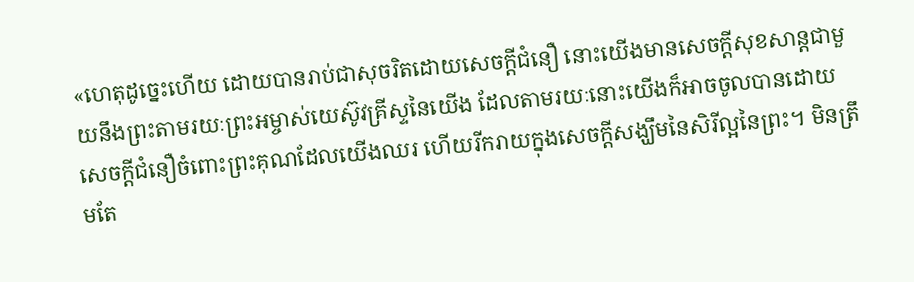«ហេតុដូច្នេះហើយ ដោយបានរាប់ជាសុចរិតដោយសេចក្ដីជំនឿ នោះយើងមានសេចក្ដីសុខសាន្ដជាមួយនឹងព្រះតាមរយៈព្រះអម្ចាស់យេស៊ូវគ្រីស្ទនៃយើង ដែលតាមរយៈនោះយើងក៏អាចចូលបានដោយសេចក្ដីជំនឿចំពោះព្រះគុណដែលយើងឈរ ហើយរីករាយក្នុងសេចក្ដីសង្ឃឹមនៃសិរីល្អនៃព្រះ។ មិនត្រឹមតែ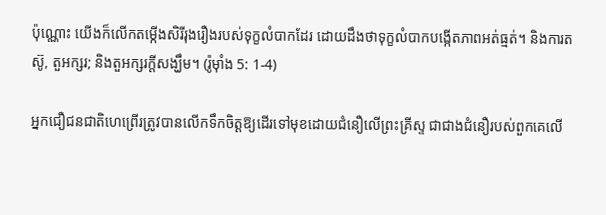ប៉ុណ្ណោះ យើងក៏លើកតម្កើងសិរីរុងរឿងរបស់ទុក្ខលំបាកដែរ ដោយដឹងថាទុក្ខលំបាកបង្កើតភាពអត់ធ្មត់។ និងការតស៊ូ, តួអក្សរ; និងតួអក្សរក្តីសង្ឃឹម។ (រ៉ូម៉ាំង 5: 1-4)

អ្នកជឿជនជាតិហេព្រើរត្រូវបានលើកទឹកចិត្តឱ្យដើរទៅមុខដោយជំនឿលើព្រះគ្រីស្ទ ជាជាងជំនឿរបស់ពួកគេលើ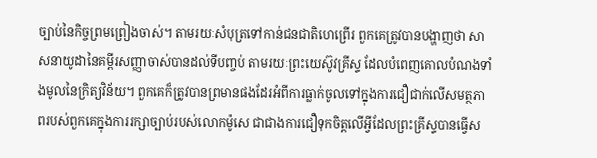ច្បាប់នៃកិច្ចព្រមព្រៀងចាស់។ តាមរយៈសំបុត្រទៅកាន់ជនជាតិហេព្រើរ ពួកគេត្រូវបានបង្ហាញថា សាសនាយូដានៃគម្ពីរសញ្ញាចាស់បានដល់ទីបញ្ចប់ តាមរយៈព្រះយេស៊ូវគ្រីស្ទ ដែលបំពេញគោលបំណងទាំងមូលនៃក្រិត្យវិន័យ។ ពួកគេក៏ត្រូវបានព្រមានផងដែរអំពីការធ្លាក់ចូលទៅក្នុងការជឿជាក់លើសមត្ថភាពរបស់ពួកគេក្នុងការរក្សាច្បាប់របស់លោកម៉ូសេ ជាជាងការជឿទុកចិត្តលើអ្វីដែលព្រះគ្រីស្ទបានធ្វើស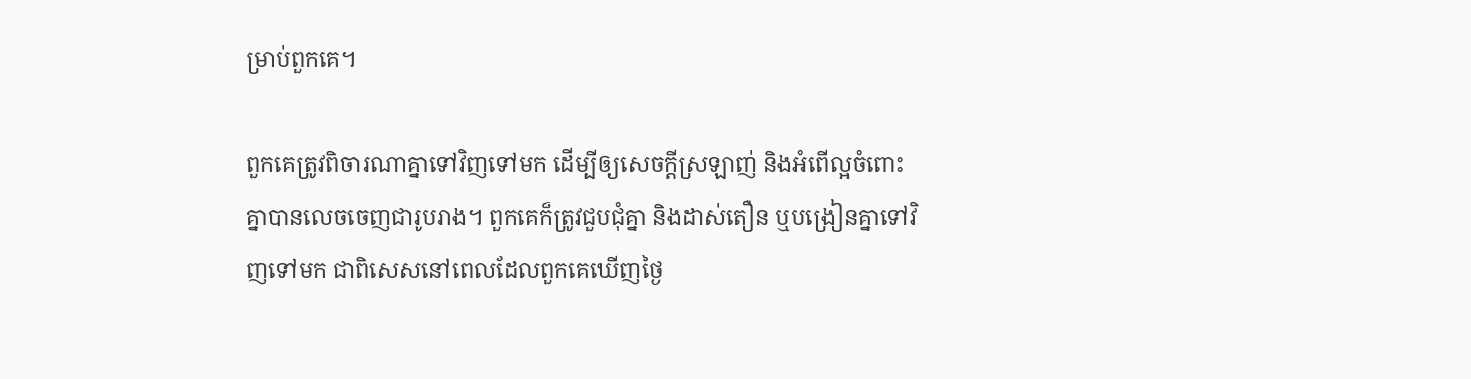ម្រាប់ពួកគេ។

ពួកគេត្រូវពិចារណាគ្នាទៅវិញទៅមក ដើម្បីឲ្យសេចក្តីស្រឡាញ់ និងអំពើល្អចំពោះគ្នាបានលេចចេញជារូបរាង។ ពួកគេក៏ត្រូវជួបជុំគ្នា និងដាស់តឿន ឬបង្រៀនគ្នាទៅវិញទៅមក ជាពិសេសនៅពេលដែលពួកគេឃើញថ្ងៃ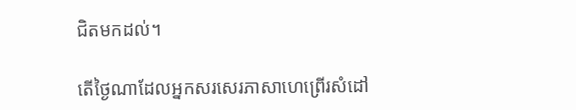ជិតមកដល់។

តើថ្ងៃណាដែលអ្នកសរសេរភាសាហេព្រើរសំដៅ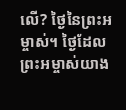លើ? ថ្ងៃនៃព្រះអម្ចាស់។ ថ្ងៃដែលព្រះអម្ចាស់យាង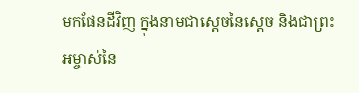មកផែនដីវិញ ក្នុងនាមជាស្ដេចនៃស្ដេច និងជាព្រះអម្ចាស់នៃ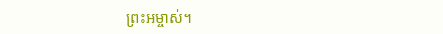ព្រះអម្ចាស់។